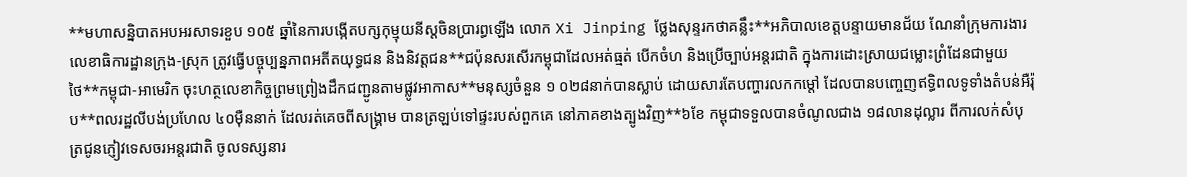**មហាសន្និបាតអបអរសាទរខួប ១០៥ ឆ្នាំនៃការបង្កើតបក្សកុម្មុយនីស្តចិនប្រារព្ធឡើង លោក Xi Jinping ថ្លែងសុន្ទរកថាគន្លឹះ**អភិបាលខេត្តបន្ទាយមានជ័យ ណែនាំក្រុមការងារលេខាធិការដ្ឋានក្រុង-ស្រុក ត្រូវធ្វើបច្ចុប្បន្នភាពអតីតយុទ្ធជន និងនិវត្តជន**ជប៉ុនសរសើរកម្ពុជាដែលអត់ធ្មត់ បើកចំហ និងប្រើច្បាប់អន្តរជាតិ ក្នុងការដោះស្រាយជម្លោះព្រំដែនជាមួយថៃ**កម្ពុជា-អាមេរិក ចុះហត្ថលេខាកិច្ចព្រមព្រៀងដឹកជញ្ជូនតាមផ្លូវអាកាស**មនុស្សចំនួន ១ ០២៨នាក់បានស្លាប់ ដោយសារតែបញ្ហារលកកម្តៅ ដែលបានបញ្ចេញឥទ្ធិពលទូទាំងតំបន់អឺរ៉ុប**ពលរដ្ឋលីបង់ប្រហែល ៤០ម៉ឺននាក់ ដែលរត់គេចពីសង្រ្គាម បានត្រឡប់ទៅផ្ទះរបស់ពួកគេ នៅភាគខាងត្បូងវិញ**៦ខែ កម្ពុជាទទួលបានចំណូលជាង ១៨លានដុល្លារ ពីការលក់សំបុត្រជូនភ្ញៀវទេសចរអន្តរជាតិ ចូលទស្សនារ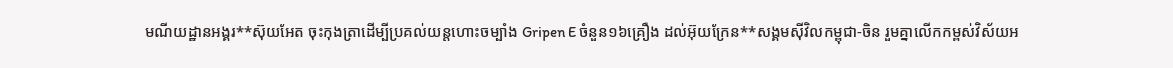មណីយដ្ឋានអង្គរ**ស៊ុយអែត ចុះកុងត្រាដើម្បីប្រគល់យន្តហោះចម្បាំង Gripen E ចំនួន១៦គ្រឿង ដល់អ៊ុយក្រែន**សង្គមស៊ីវិលកម្ពុជា-ចិន រួមគ្នាលើកកម្ពស់វិស័យអ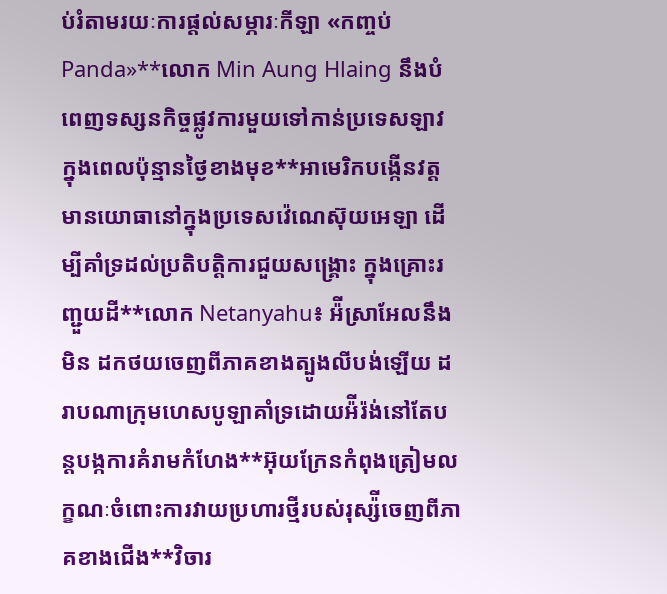ប់រំតាមរយៈការផ្តល់សម្ភារៈកីឡា «កញ្ចប់ Panda»**លោក Min Aung Hlaing នឹងបំពេញទស្សនកិច្ចផ្លូវការមួយទៅកាន់ប្រទេសឡាវ ក្នុងពេលប៉ុន្មានថ្ងៃខាងមុខ**អាមេរិកបង្កើនវត្តមានយោធានៅក្នុងប្រទេសវ៉េណេស៊ុយអេឡា ដើម្បីគាំទ្រដល់ប្រតិបត្តិការជួយសង្រ្គោះ ក្នុងគ្រោះរញ្ជួយដី**លោក Netanyahu៖ អ៉ីស្រាអែលនឹងមិន ដកថយចេញពីភាគខាងត្បូងលីបង់ឡើយ ដរាបណាក្រុមហេសបូឡាគាំទ្រដោយអ៉ីរ៉ង់នៅតែបន្តបង្កការគំរាមកំហែង**អ៊ុយក្រែនកំពុងត្រៀមលក្ខណៈចំពោះការវាយប្រហារថ្មីរបស់រុស្ស៉ីចេញពីភាគខាងជើង**វិចារ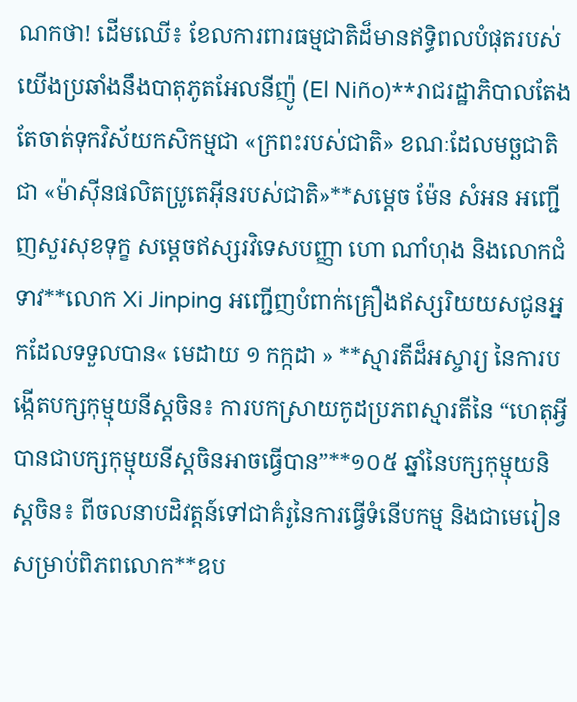ណកថា! ដើមឈើ៖ ខែលការពារធម្មជាតិដ៏មានឥទ្ធិពលបំផុតរបស់យើងប្រឆាំងនឹងបាតុភូតអែលនីញ៉ូ (El Niño)**រាជរដ្ឋាភិបាលតែងតែចាត់ទុកវិស័យកសិកម្មជា «ក្រពះរបស់ជាតិ» ខណៈដែលមច្ឆជាតិ ជា «ម៉ាស៊ីនផលិតប្រូតេអ៊ីនរបស់ជាតិ»**សម្តេច ម៉ែន សំអន អញ្ជើញសួរសុខទុក្ខ សម្តេចឥស្សរវិទេសបញ្ញា ហោ ណាំហុង និងលោកជំទាវ**លោក Xi Jinping អញ្ជើញបំពាក់គ្រឿងឥស្សរិយយសជូនអ្នកដែលទទួលបាន« មេដាយ ១ កក្កដា » **ស្មារតីដ៏អស្ចារ្យ នៃការបង្កើតបក្សកុម្មុយនីស្តចិន៖ ការបកស្រាយកូដប្រភពស្មារតីនៃ “ហេតុអ្វីបានជាបក្សកុម្មុយនីស្តចិនអាចធ្វើបាន”**១០៥ ឆ្នាំនៃបក្សកុម្មុយនិស្តចិន៖ ពីចលនាបដិវត្តន៍ទៅជាគំរូនៃការធ្វើទំនើបកម្ម និងជាមេរៀនសម្រាប់ពិភពលោក**ឧប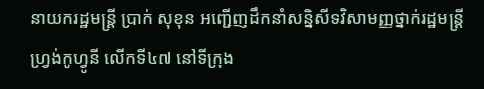នាយករដ្ឋមន្ត្រី ប្រាក់ សុខុន អញ្ជើញដឹកនាំសន្និសីទវិសាមញ្ញថ្នាក់រដ្ឋមន្ត្រីហ្វ្រង់កូហ្វូនី លើកទី៤៧ នៅទីក្រុង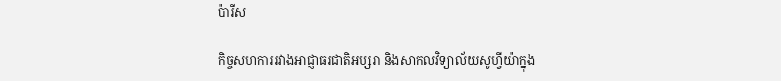ប៉ារីស

កិច្ចសហការរវាងអាជ្ញាធរជាតិអប្សរា និងសាកលវិទ្យាល័យសូហ្វីយ៉ាក្នុង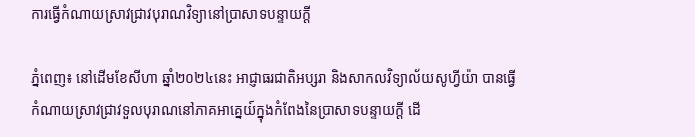ការធ្វើកំណាយស្រាវជ្រាវបុរាណវិទ្យានៅប្រាសាទបន្ទាយក្ដី

ភ្នំពេញ៖ នៅដើមខែសីហា ឆ្នាំ២០២៤នេះ អាជ្ញាធរជាតិអប្សរា និងសាកលវិទ្យាល័យសូហ្វីយ៉ា បានធ្វើកំណាយស្រាវជ្រាវទួលបុរាណនៅភាគអាគ្នេយ៍ក្នុងកំពែងនៃប្រាសាទបន្ទាយក្ដី ដើ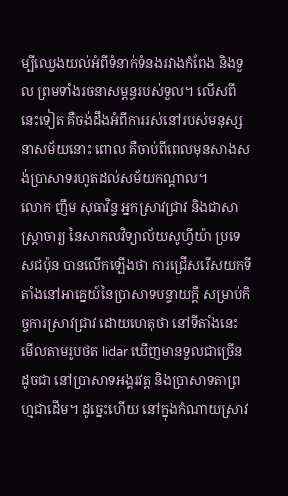ម្បីឈ្វេងយល់អំពីទំនាក់ទំនងរវាងកំពែង និងទួល ព្រមទាំងរចនាសម្ពន្ធរបស់ទួល។ លើសពីនេះទៀត គឺចង់ដឹងអំពីការរស់នៅរបស់មនុស្សនាសម័យនោះ ពោល គឺចាប់ពីពេលមុនសាងសង់ប្រាសាទរហូតដល់សម័យកណ្ដាល។
លោក ញឹម សុធាវិន្ទ អ្នកស្រាវជ្រាវ និងជាសាស្រ្តាចារ្យ នៃសាកលវិទ្យាល័យសូហ្វីយ៉ា ប្រទេសជប៉ុន បានលើកឡើងថា ការជ្រើសរើសយកទីតាំងនៅអាគ្នេយ៍នៃប្រាសាទបន្ទាយក្តី សម្រាប់កិច្ចការស្រាវជ្រាវ ដោយហេតុថា នៅទីតាំងនេះ មើលតាមរូបថត lidar ឃើញមានទួលជាច្រើន ដូចជា នៅប្រាសាទអង្គរវត្ត និងប្រាសាទតាព្រហ្មជាដើម។ ដូច្នេះហើយ នៅក្នុងកំណាយស្រាវ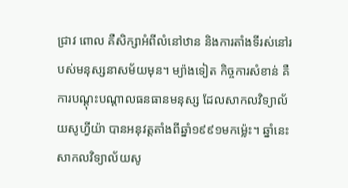ជ្រាវ ពោល គឺសិក្សាអំពីលំនៅឋាន និងការតាំងទីរស់នៅរបស់មនុស្សនាសម័យមុន។ ម្យ៉ាងទៀត កិច្ចការសំខាន់ គឺការបណ្តុះបណ្តាលធនធានមនុស្ស ដែលសាកលវិទ្យាល័យសូហ្វីយ៉ា បានអនុវត្តតាំងពីឆ្នាំ១៩៩១មកម៉្លេះ។ ឆ្នាំនេះ សាកលវិទ្យាល័យសូ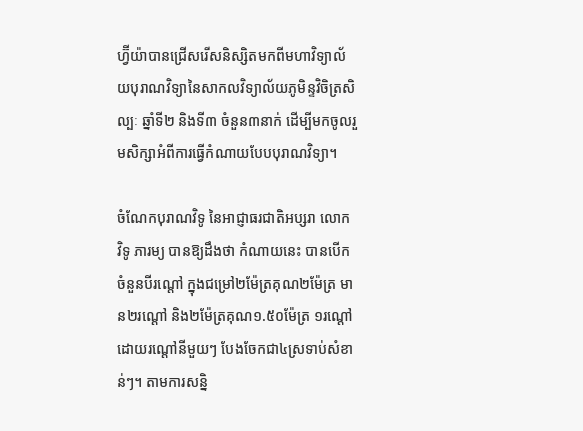ហ្វ៊ីយ៉ាបានជ្រើសរើសនិស្សិតមកពីមហាវិទ្យាល័យបុរាណវិទ្យានៃសាកលវិទ្យាល័យភូមិន្ទវិចិត្រសិល្បៈ ឆ្នាំទី២ និងទី៣ ចំនួន៣នាក់ ដើម្បីមកចូលរួមសិក្សាអំពីការធ្វើកំណាយបែបបុរាណវិទ្យា។

ចំណែកបុរាណវិទូ នៃអាជ្ញាធរជាតិអប្សរា លោក វិទូ ភារម្យ បានឱ្យដឹងថា កំណាយនេះ បានបើកចំនួនបីរណ្តៅ ក្នុងជម្រៅ២ម៉ែត្រគុណ២ម៉ែត្រ មាន២រណ្តៅ និង២ម៉ែត្រគុណ១.៥០ម៉ែត្រ ១រណ្តៅ ដោយរណ្តៅនីមួយៗ បែងចែកជា៤ស្រទាប់សំខាន់ៗ។ តាមការសន្និ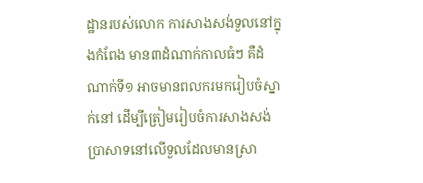ដ្ឋានរបស់លោក ការសាងសង់ទួលនៅក្នុងកំពែង មាន៣ដំណាក់កាលធំៗ គឺដំណាក់ទី១ អាចមានពលករមករៀបចំស្នាក់នៅ ដើម្បីត្រៀមរៀបចំការសាងសង់ប្រាសាទនៅលើទួលដែលមានស្រា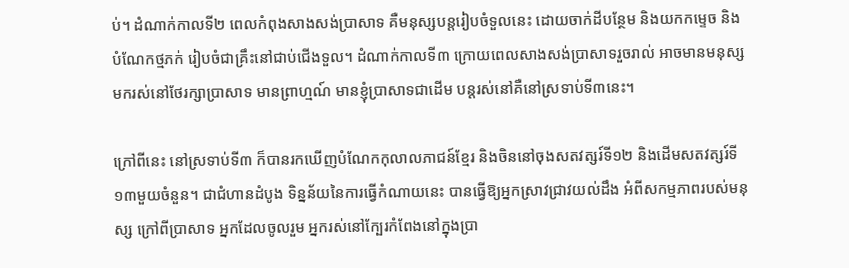ប់។ ដំណាក់កាលទី២ ពេលកំពុងសាងសង់ប្រាសាទ គឺមនុស្សបន្តរៀបចំទួលនេះ ដោយចាក់ដីបន្ថែម និងយកកម្ទេច និងបំណែកថ្មភក់ រៀបចំជាគ្រឹះនៅជាប់ជើងទួល។ ដំណាក់កាលទី៣ ក្រោយពេលសាងសង់ប្រាសាទរួចរាល់ អាចមានមនុស្សមករស់នៅថែរក្សាប្រាសាទ មានព្រាហ្មណ៍ មានខ្ញុំប្រាសាទជាដើម បន្តរស់នៅគឺនៅស្រទាប់ទី៣នេះ។

ក្រៅពីនេះ នៅស្រទាប់ទី៣ ក៏បានរកឃើញបំណែកកុលាលភាជន៍ខ្មែរ និងចិននៅចុងសតវត្សរ៍ទី១២ និងដើមសតវត្សរ៍ទី១៣មួយចំនួន។ ជាជំហានដំបូង ទិន្នន័យនៃការធ្វើកំណាយនេះ បានធ្វើឱ្យអ្នកស្រាវជ្រាវយល់ដឹង អំពីសកម្មភាពរបស់មនុស្ស ក្រៅពីប្រាសាទ អ្នកដែលចូលរួម អ្នករស់នៅក្បែរកំពែងនៅក្នុងប្រា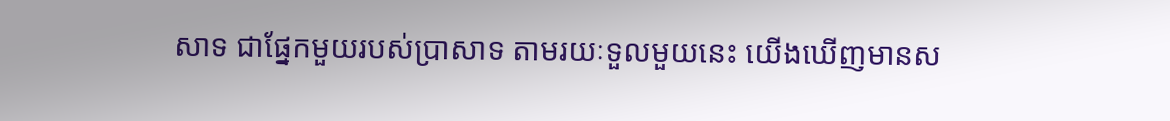សាទ ជាផ្នែកមួយរបស់ប្រាសាទ តាមរយៈទួលមួយនេះ យើងឃើញមានស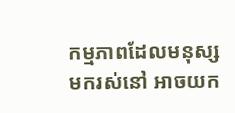កម្មភាពដែលមនុស្សមករស់នៅ អាចយក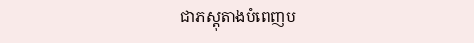ជាភស្តុតាងបំពេញប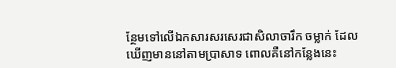ន្ថែមទៅលើឯកសារសរសេរជាសិលាចារឹក ចម្លាក់ ដែលឃើញមាននៅតាមប្រាសាទ ពោលគឺនៅកន្លែងនេះ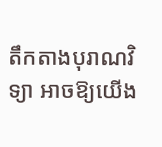តឹកតាងបុរាណវិទ្យា អាចឱ្យយើង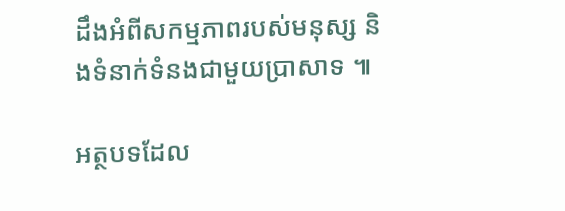ដឹងអំពីសកម្មភាពរបស់មនុស្ស និងទំនាក់ទំនងជាមួយប្រាសាទ ៕

អត្ថបទដែល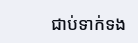ជាប់ទាក់ទង